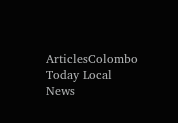ArticlesColombo Today Local News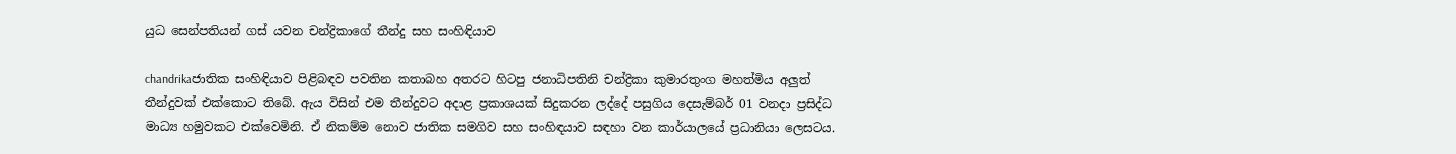යුධ සෙන්පතියන් ගස් යවන චන්ද්‍රිකාගේ තීන්දු සහ සංහිඳියාව

chandrikaජාතික සංහිඳියාව පිළිබඳව පවතින කතාබහ අතරට හිටපු ජනාධිපතිනි චන්ද්‍රිකා කුමාරතුංග මහත්මිය අලුත් තීන්දුවක් එක්කොට තිබේ. ඇය විසින් එම තීන්දුවට අදාළ ප්‍රකාශයක් සිදුකරන ලද්දේ පසුගිය දෙසැම්බර් 01 වනදා ප්‍රසිද්ධ මාධ්‍ය හමුවකට එක්වෙමිනි. ඒ නිකම්ම නොව ජාතික සමගිව සහ සංහිඳයාව සඳහා වන කාර්යාලයේ ප්‍රධානියා ලෙසටය.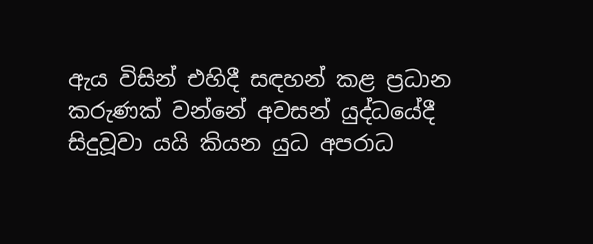ඇය විසින් එහිදී සඳහන් කළ ප්‍රධාන කරුණක් වන්නේ අවසන් යුද්ධයේදී සිදුවූවා යයි කියන යුධ අපරාධ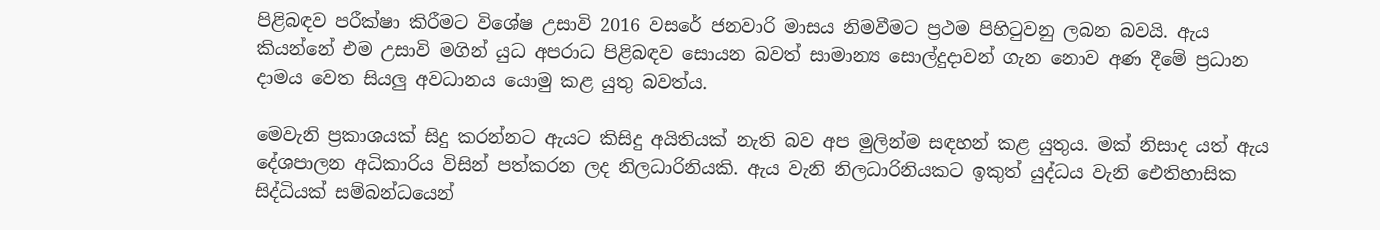පිළිබඳව පරීක්ෂා කිරීමට විශේෂ උසාවි 2016 වසරේ ජනවාරි මාසය නිමවීමට ප්‍රථම පිහිටුවනු ලබන බවයි. ඇය කියන්නේ එම උසාවි මගින් යුධ අපරාධ පිළිබඳව සොයන බවත් සාමාන්‍ය සොල්දුදාවන් ගැන නොව අණ දීමේ ප්‍රධාන දාමය වෙත සියලු අවධානය යොමු කළ යුතු බවත්ය.

මෙවැනි ප්‍රකාශයක් සිදු කරන්නට ඇයට කිසිදු අයිතියක් නැති බව අප මුලින්ම සඳහන් කළ යුතුය. මක් නිසාද යත් ඇය දේශපාලන අධිකාරිය විසින් පත්කරන ලද නිලධාරිනියකි. ඇය වැනි නිලධාරිනියකට ඉකුත් යුද්ධය වැනි ඓතිහාසික සිද්ධියක් සම්බන්ධයෙන්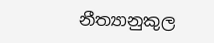නීත්‍යානුකුල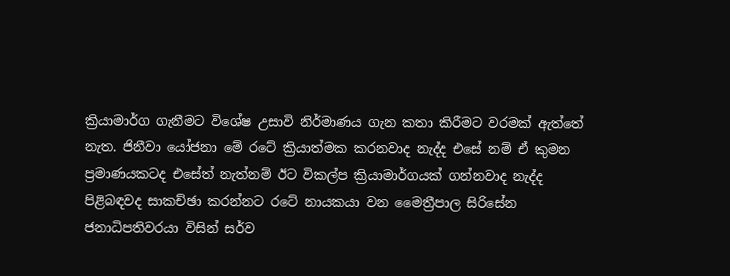ක්‍රියාමාර්ග ගැනීමට විශේෂ උසාවි නිර්මාණය ගැන කතා කිරීමට වරමක් ඇත්තේ නැත. ජිනීවා යෝජනා මේ රටේ ක්‍රියාත්මක කරනවාද නැද්ද එසේ නම් ඒ කුමන ප්‍රමාණයකටද එසේත් නැත්නම් ඊට විකල්ප ක්‍රියාමාර්ගයක් ගන්නවාද නැද්ද පිළිබඳවද සාකච්ඡා කරන්නට රටේ නායකයා වන මෛත්‍රීපාල සිරිසේන ජනාධිපතිවරයා විසින් සර්ව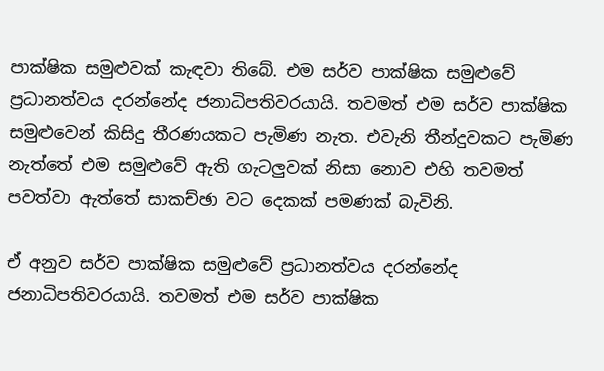පාක්ෂික සමුළුවක් කැඳවා තිබේ. එම සර්ව පාක්ෂික සමුළුවේ ප්‍රධානත්වය දරන්නේද ජනාධිපතිවරයායි. තවමත් එම සර්ව පාක්ෂික සමුළුවෙන් කිසිදු තීරණයකට පැමිණ නැත. එවැනි තීන්දුවකට පැමිණ නැත්තේ එම සමුළුවේ ඇති ගැටලුවක් නිසා නොව එහි තවමත් පවත්වා ඇත්තේ සාකච්ඡා වට දෙකක් පමණක් බැවිනි.

ඒ අනුව සර්ව පාක්ෂික සමුළුවේ ප්‍රධානත්වය දරන්නේද ජනාධිපතිවරයායි. තවමත් එම සර්ව පාක්ෂික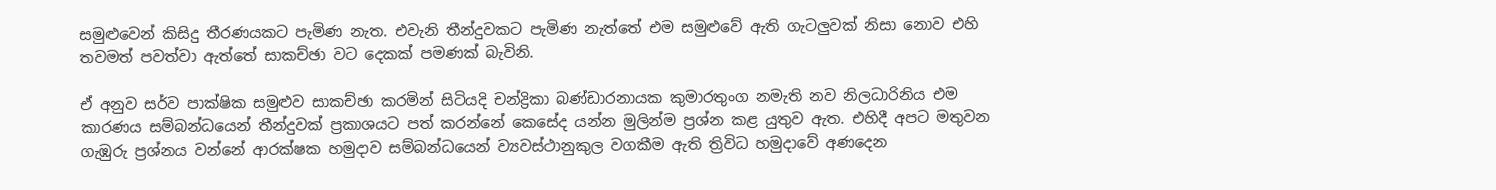සමුළුවෙන් කිසිදු තීරණයකට පැමිණ නැත. එවැනි තීන්දුවකට පැමිණ නැත්තේ එම සමුළුවේ ඇති ගැටලුවක් නිසා නොව එහි තවමත් පවත්වා ඇත්තේ සාකච්ඡා වට දෙකක් පමණක් බැවිනි.

ඒ අනුව සර්ව පාක්ෂික සමුළුව සාකච්ඡා කරමින් සිටියදි චන්ද්‍රිකා බණ්ඩාරනායක කුමාරතුංග නමැති නව නිලධාරිනිය එම කාරණය සම්බන්ධයෙන් තීන්දුවක් ප්‍රකාශයට පත් කරන්නේ කෙසේද යන්න මුලින්ම ප්‍රශ්න කළ යුතුව ඇත. එහිදී අපට මතුවන ගැඹුරු ප්‍රශ්නය වන්නේ ආරක්ෂක හමුදාව සම්බන්ධයෙන් ව්‍යවස්ථානුකුල වගකීම ඇති ත්‍රිවිධ හමුදාවේ අණදෙන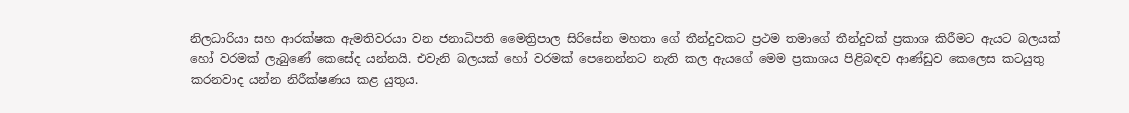නිලධාරියා සහ ආරක්ෂක ඇමතිවරයා වන ජනාධිපති මෛත්‍රිපාල සිරිසේන මහතා ගේ තීන්දුවකට ප්‍රථම තමාගේ තීන්දුවක් ප්‍රකාශ කිරීමට ඇයට බලයක් හෝ වරමක් ලැබුණේ කෙසේද යන්නයි. එවැනි බලයක් හෝ වරමක් පෙනෙන්නට නැති කල ඇයගේ මෙම ප්‍රකාශය පිළිබඳව ආණ්ඩුව කෙලෙස කටයුතු කරනවාද යන්න නිරීක්ෂණය කළ යුතුය.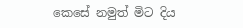කෙසේ නමුත් මිට දිය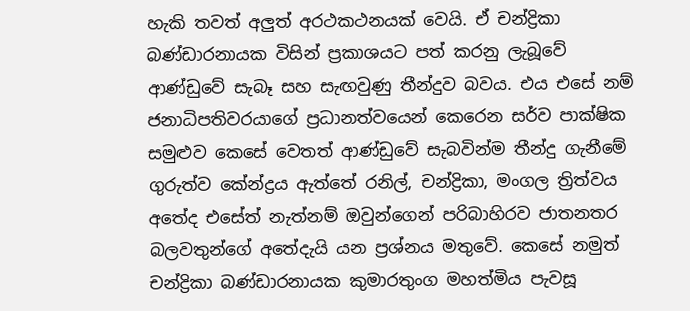හැකි තවත් අලුත් අරථකථනයක් වෙයි. ඒ චන්ද්‍රිකා බණ්ඩාරනායක විසින් ප්‍රකාශයට පත් කරනු ලැබූවේ ආණ්ඩුවේ සැබෑ සහ සැඟවුණු තීන්දුව බවය. එය එසේ නම් ජනාධිපතිවරයාගේ ප්‍රධානත්වයෙන් කෙරෙන සර්ව පාක්ෂික සමුළුව කෙසේ වෙතත් ආණ්ඩුවේ සැබවින්ම තීන්දු ගැනීමේ ගුරුත්ව කේන්ද්‍රය ඇත්තේ රනිල්, චන්ද්‍රිකා, මංගල ත්‍රිත්වය අතේද එසේත් නැත්නම් ඔවුන්ගෙන් පරිබාහිරව ජාතනතර බලවතුන්ගේ අතේදැයි යන ප්‍රශ්නය මතුවේ. කෙසේ නමුත් චන්ද්‍රිකා බණ්ඩාරනායක කුමාරතුංග මහත්මිය පැවසූ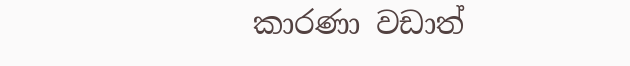කාරණා වඩාත්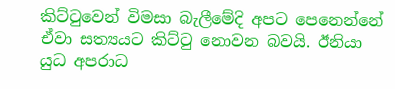කිට්ටුවෙන් විමසා බැලීමේදි අපට පෙනෙන්නේ ඒවා සත්‍යයට කිට්ටු නොවන බවයි. ඊනියා යුධ අපරාධ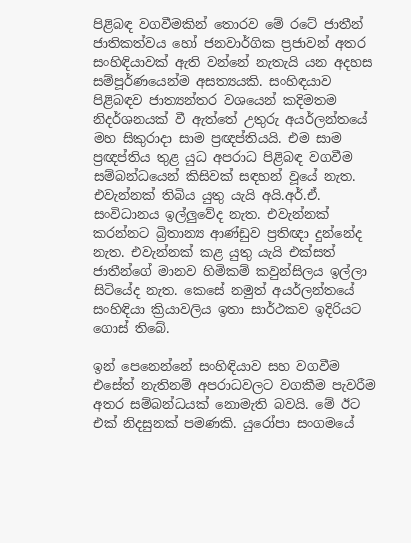පිළිබඳ වගවීමකින් තොරව මේ රටේ ජාතීන් ජාතිකත්වය හෝ ජනවාර්ගික ප්‍රජාවන් අතර සංහිඳියාවක් ඇති වන්නේ නැතැයි යන අදහස සම්පූර්ණයෙන්ම අසත්‍යයකි. සංහිඳයාව පිළිබඳව ජාත්‍යන්තර වශයෙන් කදිමතම නිදර්ශනයක් වී ඇත්තේ උතුරු අයර්ලන්තයේ මහ සිකුරාදා සාම ප්‍රඥප්තියයි. එම සාම ප්‍රඥප්තිය තුළ යුධ අපරාධ පිළිබඳ වගවීම සම්බන්ධයෙන් කිසිවක් සඳහන් වූයේ නැත. එවැන්නක් තිබිය යුතු යැයි අයි.අර්.ඒ. සංවිධානය ඉල්ලුවේද නැත. එවැන්නක් කරන්නට බ්‍රිතාන්‍ය ආණ්ඩුව ප්‍රතිඥා දුන්නේද නැත. එවැන්නක් කළ යුතු යැයි එක්සත් ජාතීන්ගේ මානව හිමිකම් කවුන්සිලය ඉල්ලා සිටියේද නැත. කෙසේ නමුත් අයර්ලන්තයේ සංහිඳියා ක්‍රියාවලිය ඉතා සාර්ථකව ඉදිරියට ගොස් තිබේ.

ඉන් පෙනෙන්නේ සංහිඳියාව සහ වගවීම එසේත් නැතිනම් අපරාධවලට වගකීම පැවරීම අතර සම්බන්ධයක් නොමැති බවයි. මේ ඊට එක් නිදසුනක් පමණකි. යුරෝපා සංගමයේ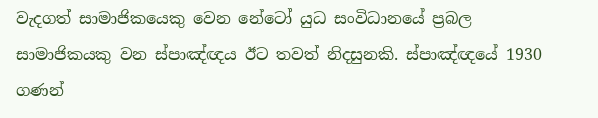වැදගත් සාමාජිකයෙකු වෙන නේටෝ යුධ සංවිධානයේ ප්‍රබල සාමාජිකයකු වන ස්පාඤ්ඥය ඊට තවත් නිදසුනකි. ස්පාඤ්ඥයේ 1930 ගණන්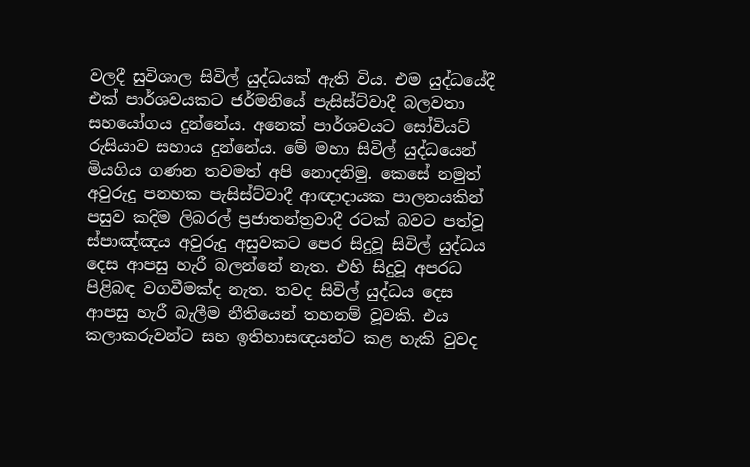වලදී සුවිශාල සිවිල් යුද්ධයක් ඇති විය. එම යුද්ධයේදී එක් පාර්ශවයකට ජර්මනියේ පැසිස්ට්වාදී බලවතා සහයෝගය දුන්නේය. අනෙක් පාර්ශවයට සෝවියට් රුසියාව සහාය දුන්නේය. මේ මහා සිවිල් යුද්ධ‍යෙන් මියගිය ගණන තවමත් අපි නොදනිමු. කෙසේ නමුත් අවුරුදු පනහක පැසිස්ට්වාදී ආඥාදායක පාලනයකින් පසුව කදිම ලිබරල් ප්‍රජාතන්ත්‍රවාදී රටක් බවට පත්වූ ස්පාඤ්ඤය අවුරුදු අසුවකට පෙර සිදුවූ සිවිල් යුද්ධය දෙස ආපසු හැරී බලන්නේ නැත. එහි සිදුවූ අපරධ පිළිබඳ වගවීමක්ද නැත. තවද සිවිල් යුද්ධය දෙස ආපසු හැරී බැලීම නීතියෙන් තහනම් වූවකි. එය කලාකරුවන්ට සහ ඉතිහාසඥයන්ට කළ හැකි වුවද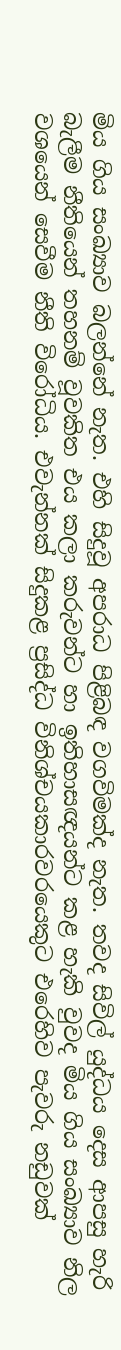මිය ගිය සංඛ්‍යාව බලන්නේ නැත. එහි සිදුවූ අපරාධ පිළිබඳ වගවිමක්ද නැත. තවද සිවිල් යුද්ධය දෙස ආපසු හැරි බැලීම නීතියෙන් තහනම් වූවකිත එය කලා කරුවන්ට හා ඉතිහාසඥයන්ට කළ හැකි වුවද මිය ගිය සංඛ්‍යාව නිල වශයෙන් සෙවීම නීති විරෝධිය. එවැන්නක් සිදුකළ ප්‍රසිද්ධ විනිශ්චයකාරවරයෙකුට එරෙහිව පැවරු නඩුවක්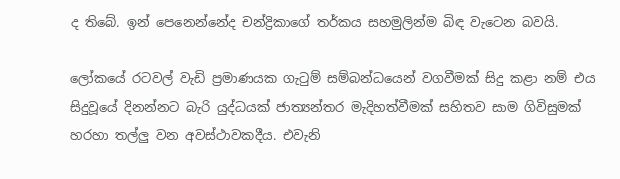ද තිබේ. ඉන් පෙනෙන්නේද චන්ද්‍රිකාගේ තර්කය සහමුලින්ම බිඳ වැටෙන බවයි.

ලෝකයේ රටවල් වැඩි ප්‍රමාණයක ගැටුම් සම්බන්ධයෙන් වගවීමක් සිදු කළා නම් එය සිදුවූයේ දිනන්නට බැරි යුද්ධයක් ජාත්‍යන්තර මැදිහත්වීමක් සහිතව සාම ගිවිසුමක් හරහා තල්ලු වන අවස්ථාවකදීය. එවැනි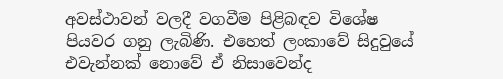අවස්ථාවන් වලදී වගවීම පිළිබඳව විශේෂ පියවර ගනු ලැබිණි. එහෙත් ලංකාවේ සිදුවුයේ එවැන්නක් නොවේ ඒ නිසාවෙන්ද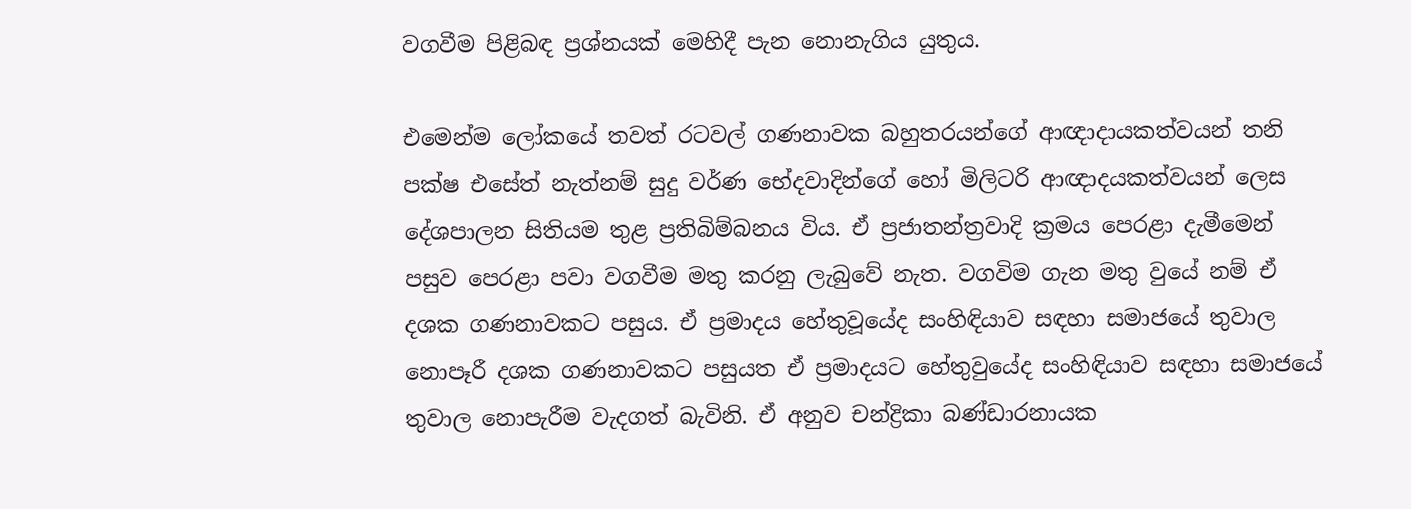වගවීම පිළිබඳ ප්‍රශ්නයක් මෙහිදී පැන නොනැගිය යුතුය.

එමෙන්ම ලෝකයේ තවත් රටවල් ගණනාවක බහුතරයන්ගේ ආඥාදායකත්වයන් තනි පක්ෂ එසේත් නැත්නම් සුදු වර්ණ භේදවාදින්ගේ හෝ මිලිටරි ආඥාදයකත්වයන් ලෙස දේශපාලන සිතියම තුළ ප්‍රතිබිම්බනය විය. ඒ ප්‍රජාතන්ත්‍රවාදි ක්‍රමය පෙරළා දැමීමෙන් පසුව පෙරළා පවා වගවීම මතු කරනු ලැබුවේ නැත. වගවිම ගැන මතු වුයේ නම් ඒ දශක ගණනාවකට පසුය. ඒ ප්‍රමාදය හේතුවූයේද සංහිඳියාව සඳහා සමාජයේ තුවාල නොපෑරී දශක ගණනාවකට පසුයත ඒ ප්‍රමාදයට හේතුවුයේද සංහිඳියාව සඳහා සමාජයේ තුවාල නොපැරීම වැදගත් බැවිනි. ඒ අනුව චන්ද්‍රිකා බණ්ඩාරනායක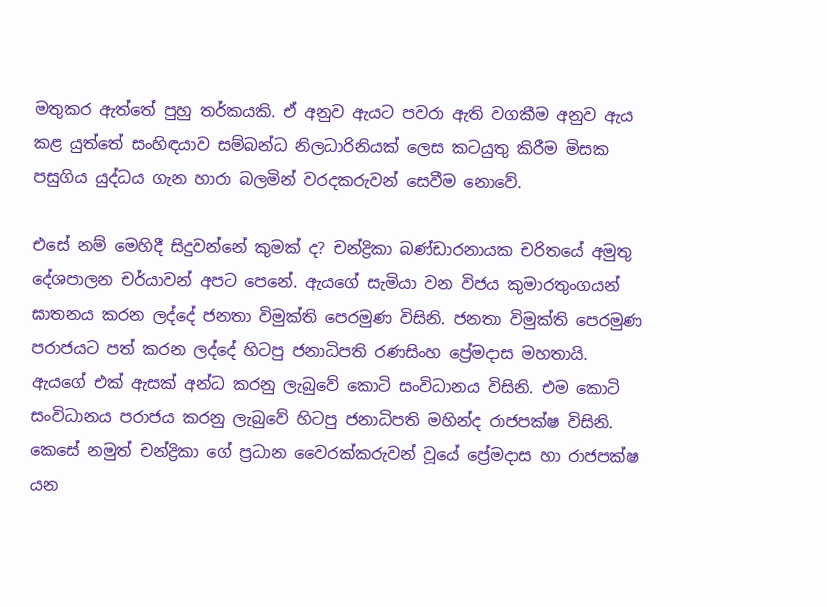මතුකර ඇත්තේ පුහු තර්කයකි. ඒ අනුව ඇයට පවරා ඇති වගකීම අනුව ඇය කළ යුත්තේ සංහිඳයාව සම්බන්ධ නිලධාරිනියක් ලෙස කටයුතු කිරීම මිසක පසුගිය යුද්ධය ගැන හාරා බලමින් වරදකරුවන් සෙවීම නොවේ.

එසේ නම් මෙහිදී සිදුවන්නේ කුමක් ද? චන්ද්‍රිකා බණ්ඩාරනායක චරිතයේ අමුතු දේශපාලන චර්යාවන් අපට පෙනේ. ඇයගේ සැමියා වන විජය කුමාරතුංගයන් ඝාතනය කරන ලද්දේ ජනතා විමුක්ති පෙරමුණ විසිනි. ජනතා විමුක්ති පෙරමුණ පරාජයට පත් කරන ලද්දේ හිටපු ජනාධිපති රණසිංහ ප්‍රේමදාස මහතායි. ඇයගේ එක් ඇසක් අන්ධ කරනු ලැබුවේ කොටි සංවිධානය විසිනි. එම කොටි සංවිධානය පරාජය කරනු ලැබුවේ හිටපු ජනාධිපති මහින්ද රාජපක්ෂ විසිනි. කෙසේ නමුත් චන්ද්‍රිකා ගේ ප්‍රධාන වෛරක්කරුවන් වූයේ ප්‍රේමදාස හා රාජපක්ෂ යන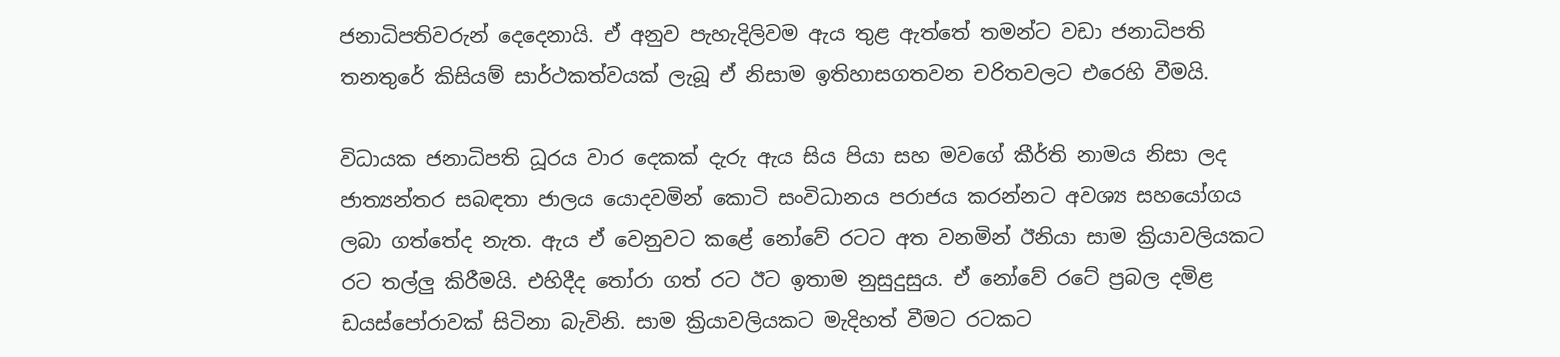ජනාධිපතිවරුන් දෙදෙනායි. ඒ අනුව පැහැදිලිවම ඇය තුළ ඇත්තේ තමන්ට වඩා ජනාධිපති තනතුරේ කිසියම් සාර්ථකත්වයක් ලැබූ ඒ නිසාම ඉතිහාසගතවන චරිතවලට එරෙහි වීමයි.

විධායක ජනාධිපති ධූරය වාර දෙකක් දැරු ඇය සිය පියා සහ මවගේ කීර්ති නාමය නිසා ලද ජාත්‍යන්තර සබඳතා ජාලය යොදවමින් කොටි සංවිධානය පරාජය කරන්නට අවශ්‍ය සහයෝගය ලබා ගත්තේද නැත. ඇය ඒ වෙනුවට කළේ නෝවේ රටට අත වනමින් ඊනියා සාම ක්‍රියාවලියකට රට තල්ලු කිරීමයි. එහිදීද තෝරා ගත් රට ඊට ඉතාම නුසුදුසුය. ඒ නෝවේ රටේ ප්‍රබල දමිළ ඩයස්පෝරාවක් සිටිනා බැවිනි. සාම ක්‍රියාවලියකට මැදිහත් වීමට රටකට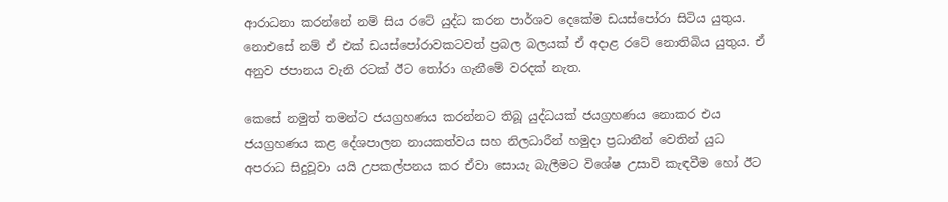ආරාධනා කරන්නේ නම් සිය රටේ යුද්ධ කරන පාර්ශව දෙකේම ඩයස්පෝරා සිටිය යුතුය. නොඑසේ නම් ඒ එක් ඩයස්පෝරාවකටවත් ප්‍රබල බලයක් ඒ අදාළ රටේ නොතිබිය යුතුය. ඒ අනුව ජපානය වැනි රටක් ඊට තෝරා ගැනීමේ වරදක් නැත.

කෙසේ නමුත් තමන්ට ජයග්‍රහණය කරන්නට තිබූ යුද්ධයක් ජයග්‍රහණය නොකර එය ජයග්‍රහණය කළ දේශපාලන නායකත්වය සහ නිලධාරීන් හමුදා ප්‍රධානීන් වෙතින් යුධ අපරාධ සිදුවූවා යයි උපකල්පනය කර ඒවා සොයැ බැලීමට විශේෂ උසාවි කැඳවීම හෝ ඊට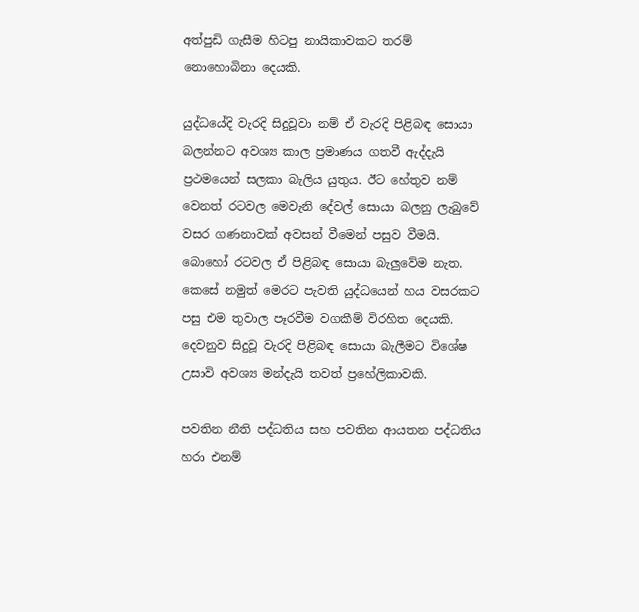අත්පුඩි ගැසීම හිටපු නායිකාවකට තරම් නොහොබිනා දෙයකි.

යුද්ධයේදි වැරදි සිදුවූවා නම් ඒ වැරදි පිළිබඳ සොයා බලන්නට අවශ්‍ය කාල ප්‍රමාණය ගතවී ඇද්දැයි ප්‍රථමයෙන් සලකා බැලිය යුතුය. ඊට හේතුව නම් වෙනත් රටවල මෙවැනි දේවල් සොයා බලනු ලැබුවේ වසර ගණනාවක් අවසන් වීමෙන් පසුව වීමයි. බොහෝ රටවල ඒ පිළිබඳ සොයා බැලුවේම නැත. කෙසේ නමුත් මෙරට පැවති යුද්ධයෙන් හය වසරකට පසු එම තුවාල පෑරවීම වගකීම් විරහිත දෙයකි. දෙවනුව සිදුවූ වැරදි පිළිබඳ සොයා බැලීමට විශේෂ උසාවි අවශ්‍ය මන්දැයි තවත් ප්‍රහේලිකාවකි.

පවතින නීති පද්ධතිය සහ පවතින ආයතන පද්ධතිය හරා එනම්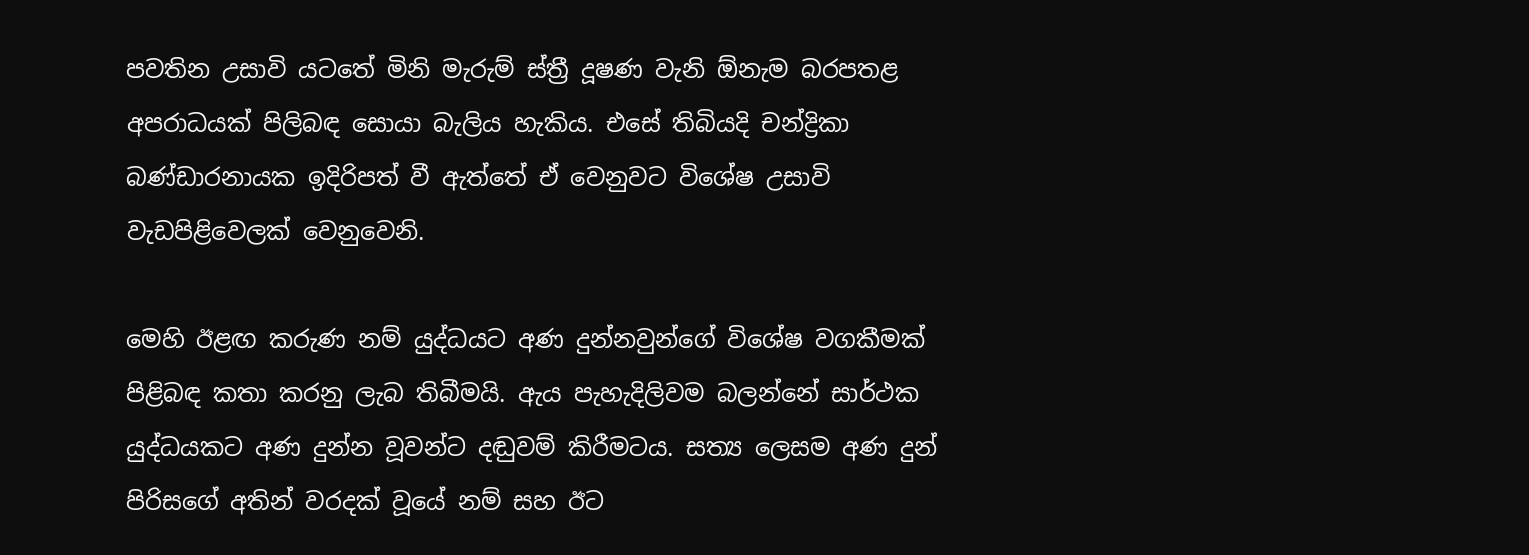පවතින උසාවි යටතේ මිනි මැරුම් ස්ත්‍රී දූෂණ වැනි ඕනැම බරපතළ අපරාධයක් පිලිබඳ සොයා බැලිය හැකිය. එසේ තිබියදි චන්ද්‍රිකා බණ්ඩාරනායක ඉදිරිපත් වී ඇත්තේ ඒ වෙනුවට විශේෂ උසාවි වැඩපිළිවෙලක් වෙනුවෙනි.

මෙහි ඊළඟ කරුණ නම් යුද්ධයට අණ දුන්නවුන්ගේ විශේෂ වගකීමක් පිළිබඳ කතා කරනු ලැබ තිබීමයි. ඇය පැහැදිලිවම බලන්නේ සාර්ථක යුද්ධයකට අණ දුන්න වූවන්ට දඬුවම් කිරීමටය. සත්‍ය ලෙසම අණ දුන් පිරිසගේ අතින් වරදක් වූයේ නම් සහ ඊට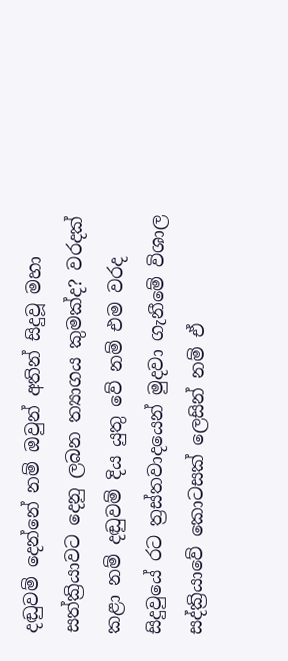දඬුවම් දෙන්නේ නම් ඔවුන් අතින් සිදුවූ මහා සත්ක්‍රියාවට දෙනු ලබන ත්‍යාගය කුමක්ද? වරදක් කළා නම් දඬුවම් දිය යුතු වේ නම් එම වරද සිදුවුයේ රට ත්‍රස්තවාදයෙන් මුදවා ගැනීමේ විශාල සද්ක්‍රියාවේ කොටසක් ලෙසින් නම් ඒ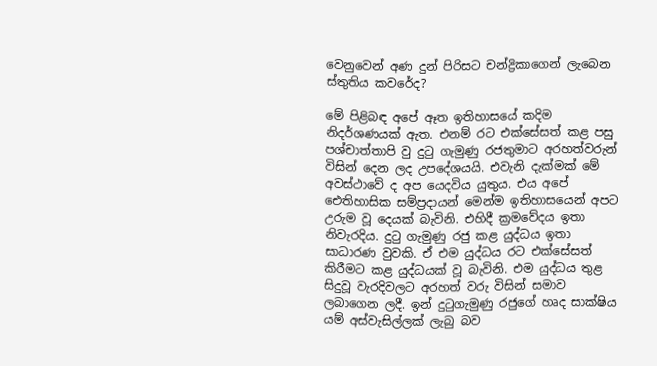වෙනුවෙන් අණ දුන් පිරිසට චන්ද්‍රිකාගෙන් ලැබෙන ස්තුතිය කවරේද?

මේ පිළිබඳ අපේ ඈත ඉතිහාසයේ කදිම නිදර්ශණයක් ඇත. එනම් රට එක්සේසත් කළ පසු පශ්චාත්තාපි වු දුටු ගැමුණු රජතුමාට අරහත්වරුන් විසින් දෙන ලද උපදේශයයි. එවැනි දැක්මක් මේ අවස්ථාවේ ද අප යෙදවිය යුතුය. එය අපේ ඓතිහාසික සම්ප්‍රදායන් මෙන්ම ඉතිහාසයෙන් අපට උරුම වූ දෙයක් බැවිනි. එහිදී ක්‍රමවේදය ඉතා නිවැරදිය. දුටු ගැමුණු රජු කළ යුද්ධය ඉතා සාධාරණ වුවකි. ඒ එම යුද්ධය රට එක්සේසත් කිරීමට කළ යුද්ධයක් වූ බැවිනි. එම යුද්ධය තුළ සිදුවූ වැරදිවලට අරහත් වරු විසින් සමාව ලබාගෙන ලදී. ඉන් දුටුගැමුණු රජුගේ හෘද සාක්ෂිය යම් අස්වැසිල්ලක් ලැබු බව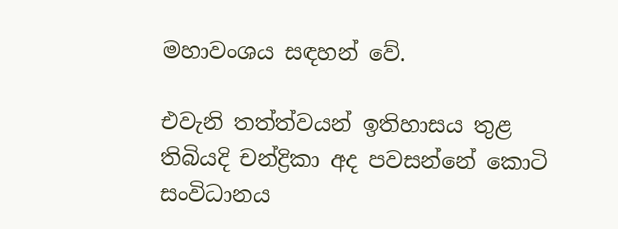මහාවංශය සඳහන් වේ.

එවැනි තත්ත්වයන් ඉතිහාසය තුළ තිබියදි චන්ද්‍රිකා අද පවසන්නේ කොටි සංවිධානය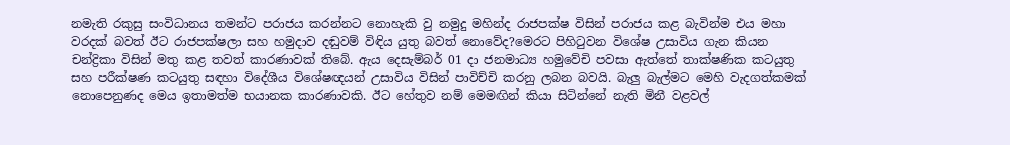නමැති රකුසු සංවිධානය තමන්ට පරාජය කරන්නට නොහැකි වු නමුදු මහින්ද රාජපක්ෂ විසින් පරාජය කළ බැවින්ම එය මහා වරදක් බවත් ඊට රාජපක්ෂලා සහ හමුදාව දඬුවම් විඳිය යුතු බවත් නොවේද?මෙරට පිහිටුවන විශේෂ උසාවිය ගැන කියන චන්ද්‍රිකා විසින් මතු කළ තවත් කාරණාවක් තිබේ. ඇය දෙසැම්බර් 01 දා ජනමාධ්‍ය හමුවේචි පවසා ඇත්තේ තාක්ෂණික කටයුතු සහ පරීක්ෂණ කටයුතු සඳහා විදේශීය විශේෂඥයන් උසාවිය විසින් පාවිච්චි කරනු ලබන බවයි. බැලු බැල්මට මෙහි වැදගත්කමක් නොපෙනුණද මෙය ඉතාමත්ම භයානක කාරණාවකි. ඊට හේතුව නම් මෙමඟින් කියා සිටින්නේ නැති මිනී වළවල්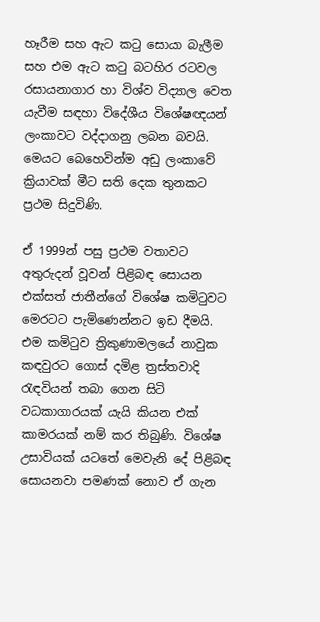හෑරීම සහ ඇට කටු සොයා බැලීම සහ එම ඇට කටු බටහිර රටවල රසායනාගාර හා විශ්ව විද්‍යාල වෙත යැවීම සඳහා විදේශීය විශේෂඥයන් ලංකාවට වද්දාගනු ලබන බවයි. මෙයට ‍බෙහෙවින්ම අඩු ලංකාවේ ක්‍රියාවක් මීට සති දෙක තුනකට ප්‍රථම සිදුවිණි.

ඒ 1999න් පසු ප්‍රථම වතාවට අතුරුදන් වූවන් පිළිබඳ සොයන එක්සත් ජාතීන්ගේ විශේෂ කමිටුවට මෙරටට පැමිණෙන්නට ඉඩ දීමයි. එම කමිටුව ත්‍රිකුණාමලයේ නාවුක කඳවුරට ගොස් දමිළ ත්‍රස්තවාදි රැඳවියන් තබා ගෙන සිටි වධකාගාරයක් යැයි කියන එක් කාමරයක් නම් කර තිබුණි. විශේෂ උසාවියක් යටතේ මෙවැනි දේ පිළිබඳ සොයනවා පමණක් නොව ඒ ගැන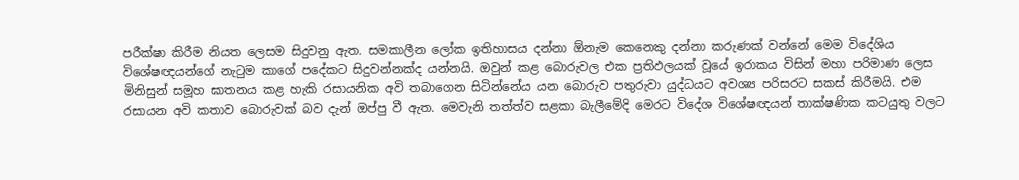පරීක්ෂා කිරීම නියත ලෙසම සිදුවනු ඇත. සමකාලීන ලෝක ඉතිහාසය දන්නා ඕනැම කෙනෙකු දන්නා කරුණක් වන්නේ මෙම විදේශිය විශේෂඥයන්ගේ නැටුම කාගේ පදේකට සිදුවන්නක්ද යන්නයි. ඔවුන් කළ බොරුවල එක ප්‍රතිඵලයක් වූයේ ඉරාකය විසින් මහා පරිමාණ ලෙස මිනිසුන් සමූහ ඝාතනය කළ හැකි රසායනික අවි තබාගෙන සිටින්නේය යන බොරුව පතුරුවා යුද්ධයට අවශ්‍ය පරිසරට සකස් කිරීමයි. එම රසායන අවි කතාව බොරුවක් බව දැන් ඔප්පු වී ඇත. මෙවැනි තත්ත්ව සළකා බැලීමේදි මෙරට විදේශ විශේෂඥයන් තාක්ෂණික කටයුතු වලට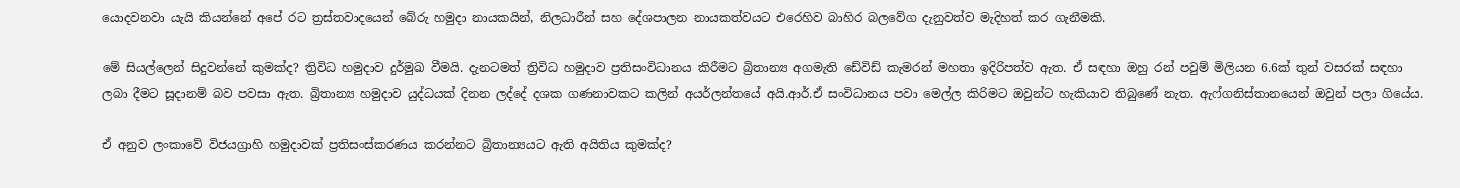යොදවනවා යැයි කියන්නේ අපේ රට ත්‍රස්තවාදයෙන් බේරු හමුදා නායකයින්, නිලධාරීන් සහ දේශපාලන නායකත්වයට එරෙහිව බාහිර බලවේග දැනුවත්ව මැදිහත් කර ගැනීමකි.

මේ සියල්ලෙන් සිදුවන්නේ කුමක්ද? ත්‍රිවිධ හමුදාව දුර්මුඛ වීමයි. දැනටමත් ත්‍රිවිධ හමුදාව ප්‍රතිසංවිධානය කිරීමට බ්‍රිතාන්‍ය අගමැති ඩේවිඩ් කැමරන් මහතා ඉදිරිපත්ව ඇත. ඒ සඳහා ඔහු රන් පවුම් මිලියන 6.6ක් තුන් වසරක් සඳහා ලබා දීමට සූදානම් බව පවසා ඇත. බ්‍රිතාන්‍ය හමුදාව යුද්ධයක් දිනන ලද්දේ දශක ගණනාවකට කලින් අයර්ලන්තයේ අයි.ආර්.ඒ සංවිධානය පවා මෙල්ල කිරිමට ඔවුන්ට හැකියාව තිබුණේ නැත. ඇෆ්ගනිස්තානයෙන් ඔවුන් පලා ගියේය.

ඒ අනුව ලංකාවේ විජයග්‍රාහි හමුදාවක් ප්‍රතිසංස්කරණය කරන්නට බ්‍රිතාන්‍යයට ඇති අයිතිය කුමක්ද?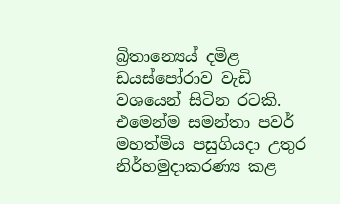බ්‍රිතාන්‍යෙය් දමිළ ඩයස්පෝරාව වැඩි වශයෙන් සිටින රටකි. එමෙන්ම සමන්තා පවර් මහත්මිය පසුගියදා උතුර නිර්හමුදාකරණ්‍ය කළ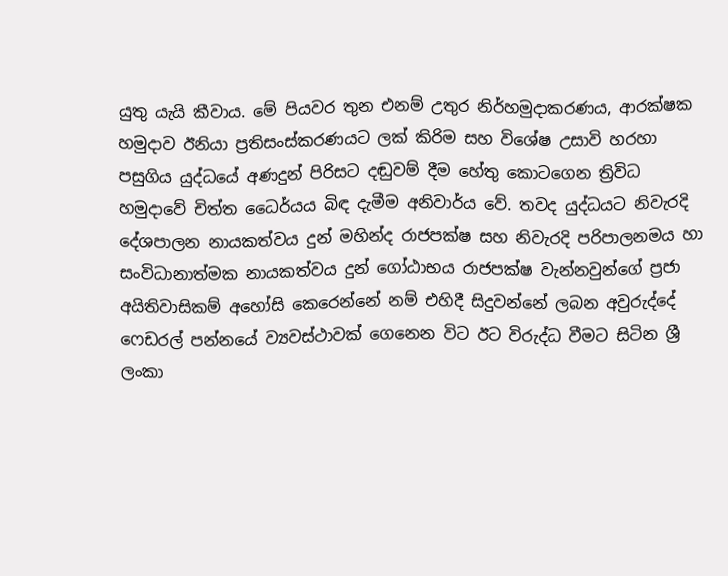යුතු යැයි කීවාය. මේ පියවර තුන එනම් උතුර නිර්හමුදාකරණය, ආරක්ෂක හමුදාව ඊනියා ප්‍රතිසංස්කරණයට ලක් කිරිම සහ විශේෂ උසාවි හරහා පසුගිය යුද්ධයේ අණදුන් පිරිසට දඬුවම් දීම හේතු කොටගෙන ත්‍රිවිධ හමුදාවේ චිත්ත ධෛර්යය බිඳ දැමීම අනිවාර්ය වේ. තවද යුද්ධයට නිවැරදි දේශපාලන නායකත්වය දුන් මහින්ද රාජපක්ෂ සහ නිවැරදි පරිපාලනමය හා සංවිධානාත්මක නායකත්වය දුන් ගෝඨාභය රාජපක්ෂ වැන්නවුන්ගේ ප්‍රජා අයිතිවාසිකම් අහෝසි කෙරෙන්නේ නම් එහිදී සිදුවන්නේ ලබන අවුරුද්දේ ෆෙඩරල් පන්නයේ ව්‍යවස්ථාවක් ගෙනෙන විට ඊට විරුද්ධ වීමට සිටින ශ්‍රී ලංකා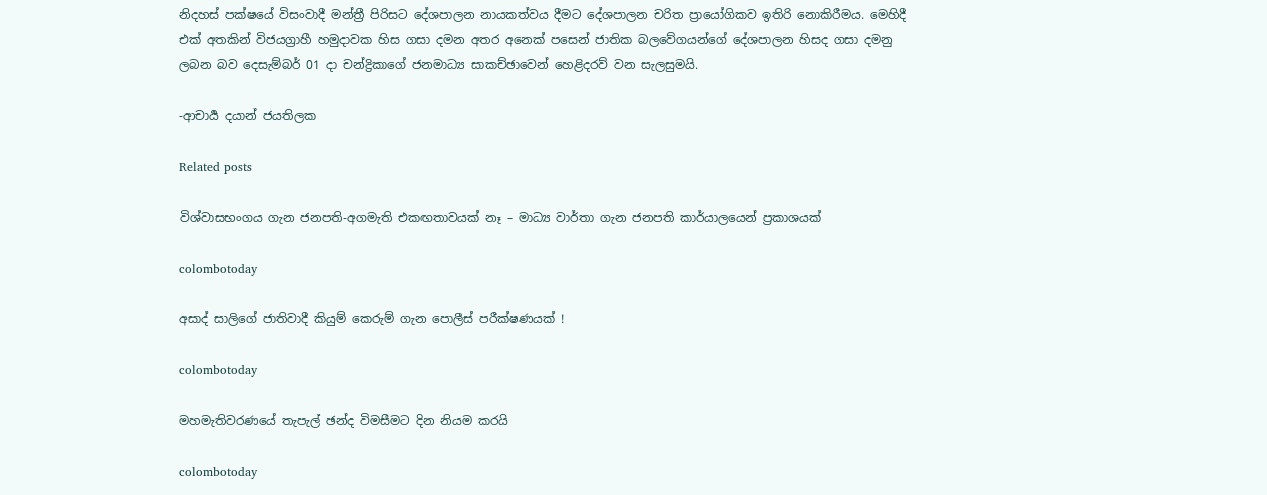නිදහස් පක්ෂයේ විසංවාදී මන්ත්‍රී පිරිසට දේශපාලන නායකත්වය දීමට දේශපාලන චරිත ප්‍රායෝගිකව ඉතිරි නොකිරීමය. මෙහිදී එක් අතකින් විජයග්‍රාහී හමුදාවක හිස ගසා දමන අතර අනෙක් පසෙන් ජාතික බලවේගයන්ගේ දේශපාලන හිසද ගසා දමනු ලබන බව දෙසැම්බර් 01 දා චන්ද්‍රිකාගේ ජනමාධ්‍ය සාකච්ඡාවෙන් හෙළිදරව් වන සැලසුමයි.

-ආචාර්‍ය දයාන් ජයතිලක

Related posts

විශ්වාසභංගය ගැන ජනපති-අගමැති එකඟතාවයක් නෑ – මාධ්‍ය වාර්තා ගැන ජනපති කාර්යාලයෙන් ප්‍රකාශයක්

colombotoday

අසාද් සාලිගේ ජාතිවාදී කියුම් කෙරුම් ගැන පොලීස් පරීක්ෂණයක් !

colombotoday

මහමැතිවරණයේ තැපැල් ඡන්ද විමසීමට දින නියම කරයි

colombotoday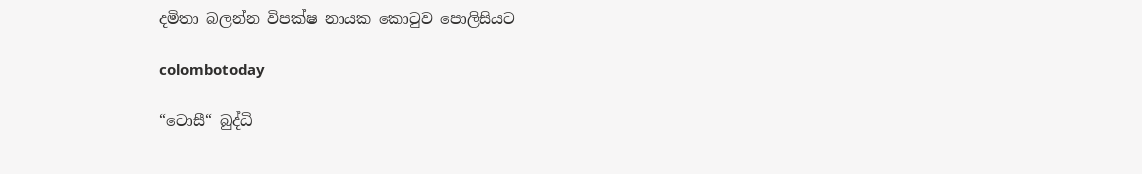දමිතා බලන්න විපක්ෂ නායක කොටුව පොලිසියට

colombotoday

“ටොසී“ බුද්ධි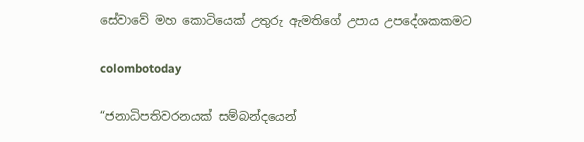සේවාවේ මහ කොටියෙක් උතුරු ඇමතිගේ උපාය උපදේශකකමට

colombotoday

“ජනාධිපතිවරනයක් සම්බන්දයෙන්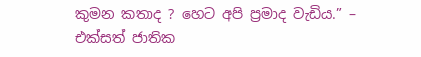කුමන කතාද ? හෙට අපි ප්‍රමාද වැඩිය.” – එක්සත් ජාතික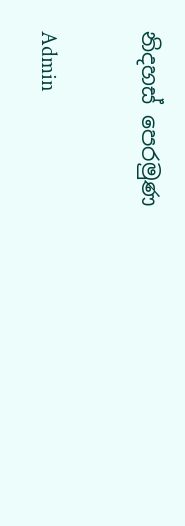නිදහස් පෙරමුණ

Admin